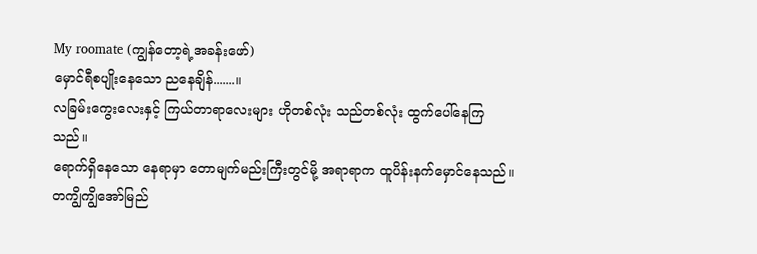My roomate (ကျွန်တော့ရဲ့အခန်းဖော်)
မှောင်ရီစပျိုးနေသော ညနေချိန်.......။
လခြမ်းကွေးလေးနှင့် ကြယ်တာရာလေးများ ဟိုတစ်လုံး သည်တစ်လုံး ထွက်ပေါ်နေကြသည်။
ရောက်ရှိနေသော နေရာမှာ တောမျက်မည်းကြီးတွင်မို့ အရာရာက ထူပိန်းနက်မှောင်နေသည်။ တကျွိကျွိအော်မြည်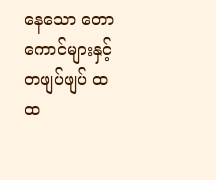နေသော တောကောင်များနှင့် တဖျပ်ဖျပ် ထထ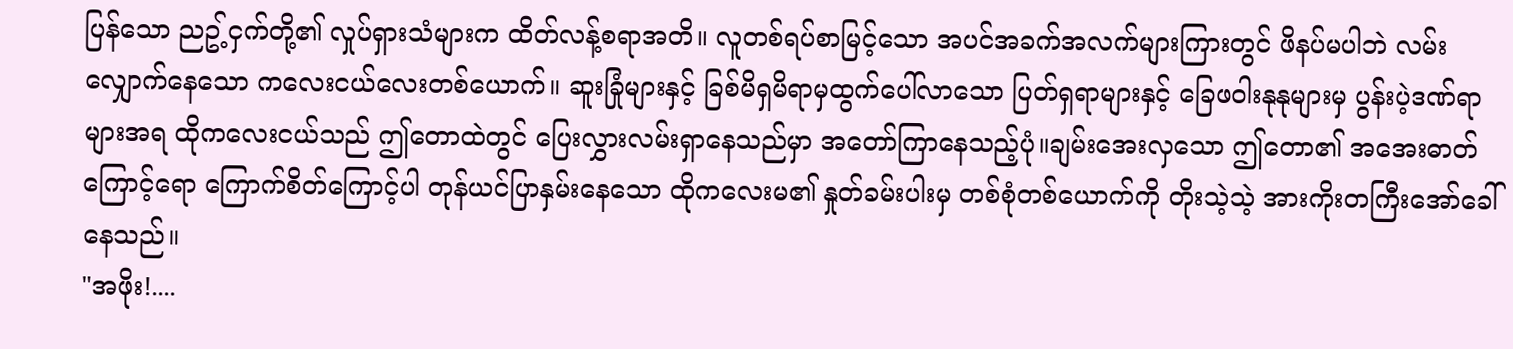ပြန်သော ညဥ့်ငှက်တို့၏ လှုပ်ရှားသံများက ထိတ်လန့်စရာအတိ။ လူတစ်ရပ်စာမြင့်သော အပင်အခက်အလက်များကြားတွင် ဖိနပ်မပါဘဲ လမ်းလျှောက်နေသော ကလေးငယ်လေးတစ်ယောက်။ ဆူးခြုံများနှင့် ခြစ်မိရှမိရာမှထွက်ပေါ်လာသော ပြတ်ရှရာများနှင့် ခြေဖဝါးနုနုများမှ ပွန်းပဲ့ဒဏ်ရာများအရ ထိုကလေးငယ်သည် ဤတောထဲတွင် ပြေးလွှားလမ်းရှာနေသည်မှာ အတော်ကြာနေသည့်ပုံ။ချမ်းအေးလှသော ဤတော၏ အအေးဓာတ်ကြောင့်ရော ကြောက်စိတ်ကြောင့်ပါ တုန်ယင်ပြာနှမ်းနေသော ထိုကလေးမ၏ နှုတ်ခမ်းပါးမှ တစ်စုံတစ်ယောက်ကို တိုးသဲ့သဲ့ အားကိုးတကြီးအော်ခေါ်နေသည်။
"အဖိုး!....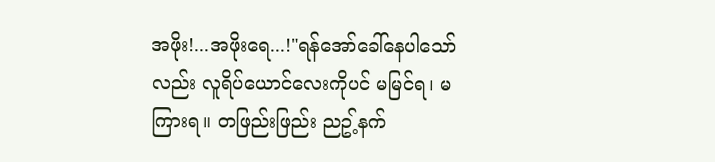အဖိုး!...အဖိုးရေ...!"ရန်အော်ခေါ်နေပါသော်လည်း လူရိပ်ယောင်လေးကိုပင် မမြင်ရ၊ မကြားရ။ တဖြည်းဖြည်း ညဥ့်နက်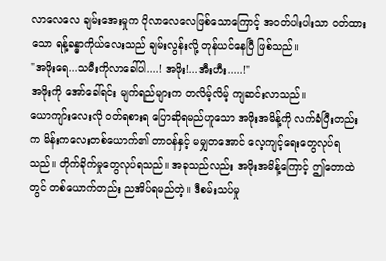လာလေလေ ချမ်းအေးမှုက ပိုလာလေလေဖြစ်သောကြောင့် အဝတ်ပါးပါးသာ ဝတ်ထားသော ရန့်ခန္ဓာကိုယ်လေးသည် ချမ်းလွန်းလို့ တုန်ယင်နေပြီ ဖြစ်သည်။
"အဖိုးရေ...သမီးကိုလာခေါ်ပါ....! အဖိုး!...အီးဟီး.....!"
အဖိုးကို အော်ခေါ်ရင်း မျက်ရည်များက တလိမ့်လိမ့် ကျဆင်းလာသည်။
ယောကျာ်းလေးလို ဝတ်ရစားရ ပြောဆိုရမည်ဟူသော အဖိုးအမိန့်ကို လက်ခံပြီးတည်းက မိန်းကလေးတစ်ယောက်၏ တာဝန်နှင့် မမျှတအောင် လေ့ကျင့်ရေးတွေလုပ်ရသည်။ တိုက်ခိုက်မှုတွေလုပ်ရသည်။ အခုသည်လည်း အဖိုးအမိန့်ကြောင့် ဤတောထဲတွင် တစ်ယောက်တည်း ညအိပ်ရမည်တဲ့။ ဒီစမ်းသပ်မှု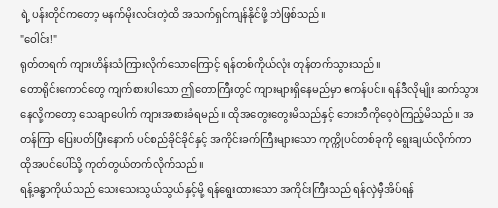ရဲ့ ပန်းတိုင်ကတော့ မနက်မိုးလင်းတဲ့ထိ အသက်ရှင်ကျန်နိုင်ဖို့ ဘဲဖြစ်သည်။
"ဝေါင်း!"
ရုတ်တရက် ကျားဟိန်းသံကြားလိုက်သောကြောင့် ရန်တစ်ကိုယ်လုံး တုန်တက်သွားသည်။
တောရိုင်းကောင်တွေ ကျက်စားပါသော ဤတောကြီးတွင် ကျားများရှိနေမည်မှာ ဧကန်ပင်။ ရန်ဒီလိုမျိုး ဆက်သွားနေလို့ကတော့ သေချာပေါက် ကျားအစားခံရမည်။ ထိုအတွေးတွေးမိသည်နှင့် ဘေးဘီကိုဝေ့ဝဲကြည့်မိသည်။ အတန်ကြာ ပြေးပတ်ပြီးနောက် ပင်စည်ခိုင်ခိုင်နှင့် အကိုင်းခက်ကြီးများသော ကုက္ကိုပင်တစ်ခုကို ရွေးချယ်လိုက်ကာ ထိုအပင်ပေါ်သို့ ကုတ်တွယ်တက်လိုက်သည်။
ရန့်ခန္ဓာကိုယ်သည် သေးသေးသွယ်သွယ်နှင့်မို့ ရန်ရွေးထားသော အကိုင်းကြီးသည် ရန်လှဲမှီအိပ်ရန်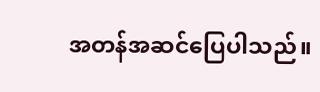အတန်အဆင်ပြေပါသည်။